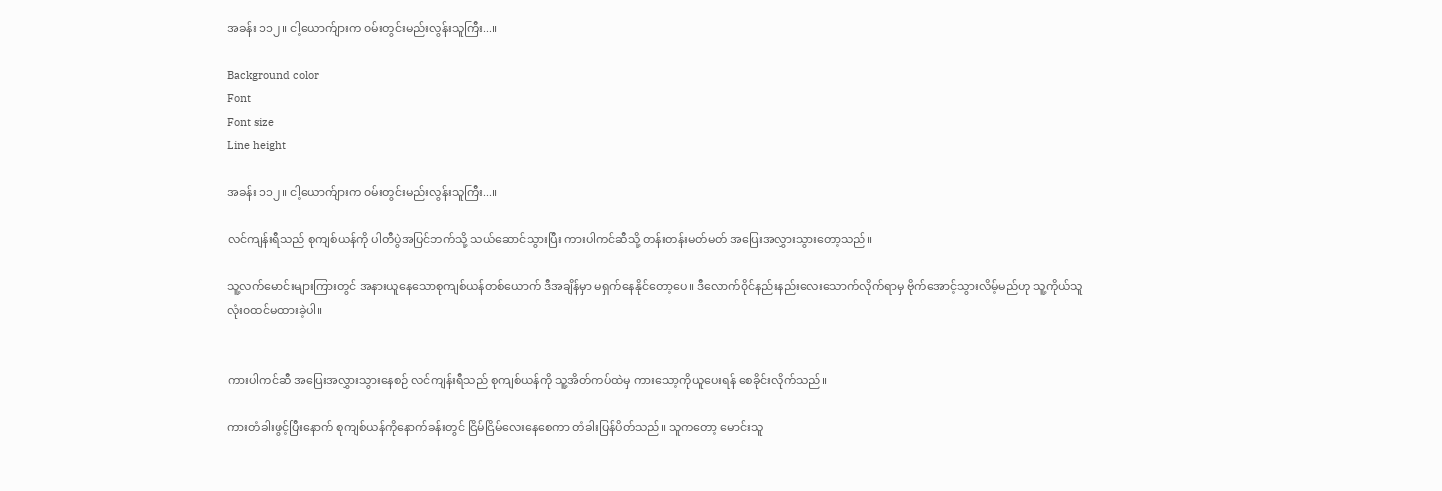အခန်း ၁၁၂။ ငါ့ယောက်ျားက ၀မ်းတွင်းမည်းလွန်းသူကြီး...။

Background color
Font
Font size
Line height

အခန်း ၁၁၂။ ငါ့ယောက်ျားက ၀မ်းတွင်းမည်းလွန်းသူကြီး...။

လင်ကျန်းရီသည် စုကျစ်ယန်ကို ပါတီပွဲအပြင်ဘက်သို့ သယ်ဆောင်သွားပြီး ကားပါကင်ဆီသို့ တန်းတန်းမတ်မတ် အပြေးအလွှားသွားတော့သည်။

သူ့လက်မောင်းများကြားတွင် အနားယူနေသောစုကျစ်ယန်တစ်ယောက် ဒီအချိန်မှာ မရှက်နေနိုင်တော့ပေ။ ဒီလောက်၀ိုင်နည်းနည်းလေးသောက်လိုက်ရာမှ ဗိုက်အောင့်သွားလိမ့်မည်ဟု သူ့ကိုယ်သူလုံး၀ထင်မထားခဲ့ပါ။


ကားပါကင်ဆီ အပြေးအလွှားသွားနေစဉ် လင်ကျန်းရီသည် စုကျစ်ယန်ကို သူ့အိတ်ကပ်ထဲမှ ကားသော့ကိုယူပေးရန် စေခိုင်းလိုက်သည်။

ကားတံခါးဖွင့်ပြီးနောက် စုကျစ်ယန်ကိုနောက်ခန်းတွင် ငြိမ်ငြိမ်လေးနေစေကာ တံခါးပြန်ပိတ်သည်။ သူကတော့ မောင်းသူ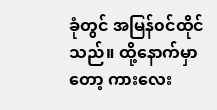ခုံတွင် အမြန်၀င်ထိုင်သည်။ ထို့နောက်မှာတော့ ကားလေး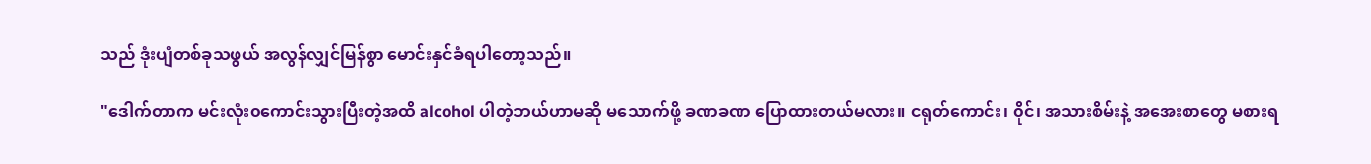သည် ဒုံးပျံတစ်ခုသဖွယ် အလွန်လျှင်မြန်စွာ မောင်းနှင်ခံရပါတော့သည်။

"ဒေါက်တာက မင်းလုံး၀ကောင်းသွားပြီးတဲ့အထိ alcohol ပါတဲ့ဘယ်ဟာမဆို မသောက်ဖို့ ခဏခဏ ပြောထားတယ်မလား။ ငရုတ်ကောင်း၊ ၀ိုင်၊ အသားစိမ်းနဲ့ အအေးစာတွေ မစားရ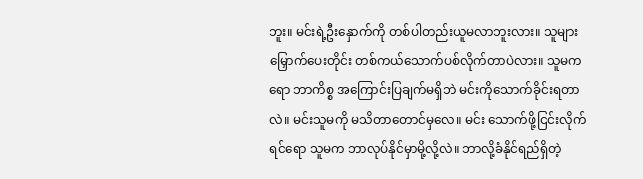ဘူး။ မင်းရဲ့ဦးနှောက်ကို တစ်ပါတည်းယူမလာဘူးလား။ သူများမြှောက်ပေးတိုင်း တစ်ကယ်သောက်ပစ်လိုက်တာပဲလား။ သူမကရော ဘာကိစ္စ အကြောင်းပြချက်မရှိဘဲ မင်းကိုသောက်ခိုင်းရတာလဲ။ မင်းသူမကို မသိတာတောင်မှလေ။ မင်း သောက်ဖို့ငြင်းလိုက်ရင်ရော သူမက ဘာလုပ်နိုင်မှာမို့လို့လဲ။ ဘာလို့ခံနိုင်ရည်ရှိတဲ့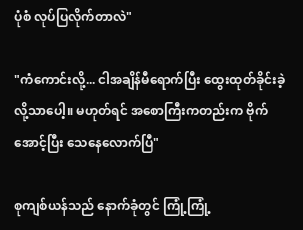ပုံစံ လုပ်ပြလိုက်တာလဲ"

"ကံကောင်းလို့... ငါအချိန်မီရောက်ပြီး ထွေးထုတ်ခိုင်းခဲ့လို့သာပေါ့။ မဟုတ်ရင် အစောကြီးကတည်းက ဗိုက်အောင့်ပြီး သေနေလောက်ပြီ"

စုကျစ်ယန်သည် နောက်ခုံတွင် ကြုံ့ကြုံ့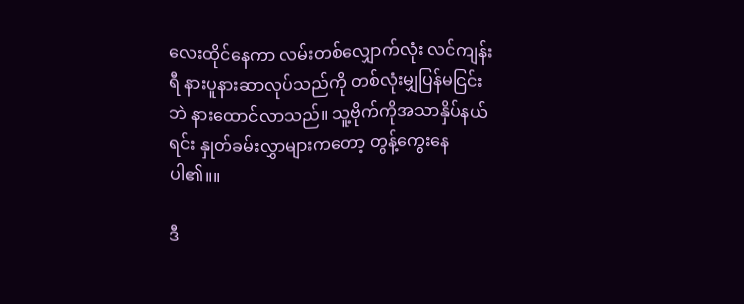လေးထိုင်နေကာ လမ်းတစ်လျှောက်လုံး လင်ကျန်းရီ နားပူနားဆာလုပ်သည်ကို တစ်လုံးမျှပြန်မငြင်းဘဲ နားထောင်လာသည်။ သူ့ဗိုက်ကိုအသာနှိပ်နယ်ရင်း နှုတ်ခမ်းလွှာများကတော့ တွန့်ကွေးနေပါ၏။။

ဒီ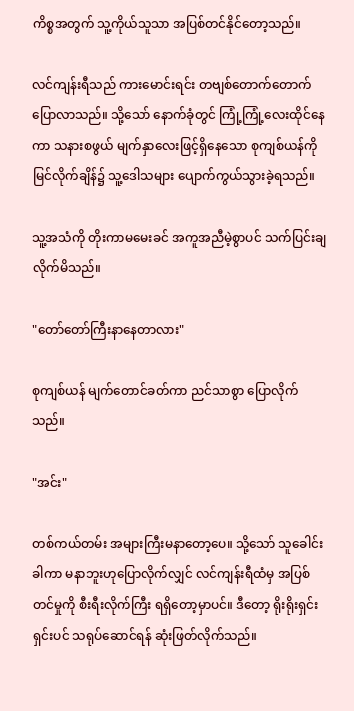ကိစ္စအတွက် သူ့ကိုယ်သူသာ အပြစ်တင်နိုင်တော့သည်။

လင်ကျန်းရီသည် ကားမောင်းရင်း တဗျစ်တောက်တောက် ပြောလာသည်။ သို့သော် နောက်ခုံတွင် ကြုံ့ကြုံ့လေးထိုင်နေကာ သနားစဖွယ် မျက်နှာလေးဖြင့်ရှိနေသော စုကျစ်ယန်ကို မြင်လိုက်ချိန်၌ သူ့ဒေါသများ ပျောက်ကွယ်သွားခဲ့ရသည်။

သူ့အသံကို တိုးကာမမေးခင် အကူအညီမဲ့စွာပင် သက်ပြင်းချလိုက်မိသည်။

"တော်တော်ကြီးနာနေတာလား"

စုကျစ်ယန် မျက်တောင်ခတ်ကာ ညင်သာစွာ ပြောလိုက်သည်။

"အင်း"

တစ်ကယ်တမ်း အများကြီးမနာတော့ပေ။ သို့သော် သူခေါင်းခါကာ မနာဘူးဟုပြောလိုက်လျှင် လင်ကျန်းရီထံမှ အပြစ်တင်မှုကို စီးရီးလိုက်ကြီး ရရှိတော့မှာပင်။ ဒီတော့ ရိုးရိုးရှင်းရှင်းပင် သရုပ်ဆောင်ရန် ဆုံးဖြတ်လိုက်သည်။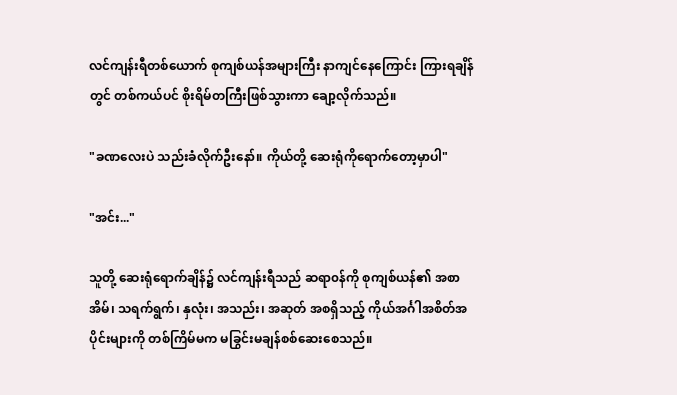လင်ကျန်းရီတစ်ယောက် စုကျစ်ယန်အများကြီး နာကျင်နေကြောင်း ကြားရချိန်တွင် တစ်ကယ်ပင် စိုးရိမ်တကြီးဖြစ်သွားကာ ချော့လိုက်သည်။

"ခဏလေးပဲ သည်းခံလိုက်ဦးနော်။ ကိုယ်တို့ ဆေးရုံကိုရောက်တော့မှာပါ"

"အင်း..."

သူတို့ ဆေးရုံရောက်ချိန်၌ လင်ကျန်းရီသည် ဆရာ၀န်ကို စုကျစ်ယန်၏ အစာအိမ်၊ သရက်ရွက်၊ နှလုံး၊ အသည်း၊ အဆုတ် အစရှိသည့် ကိုယ်အင်္ဂါအစိတ်အပိုင်းများကို တစ်ကြိမ်မက မခြွင်းမချန်စစ်ဆေးစေသည်။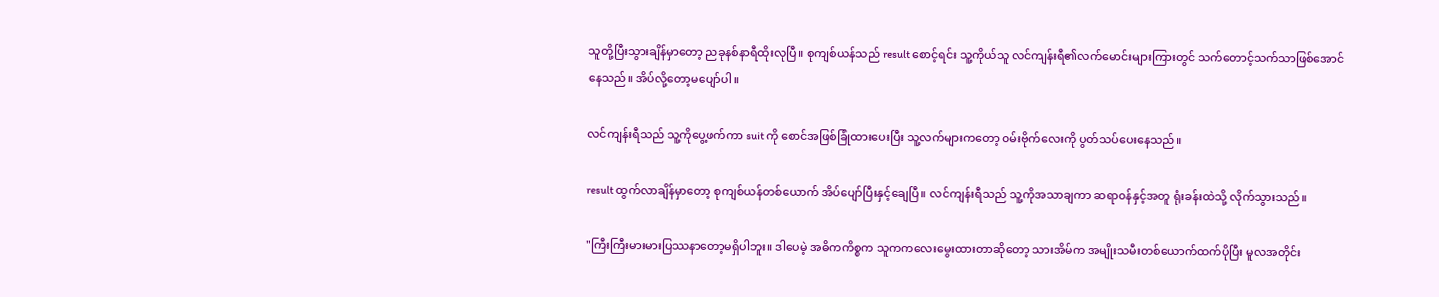သူတို့ပြီးသွားချိန်မှာတော့ ညခုနစ်နာရီထိုးလုပြီ။ စုကျစ်ယန်သည် result စောင့်ရင်း သူ့ကိုယ်သူ လင်ကျန်းရီ၏လက်မောင်းများကြားတွင် သက်တောင့်သက်သာဖြစ်အောင်နေသည်။ အိပ်လို့တော့မပျော်ပါ။

လင်ကျန်းရီသည် သူ့ကိုပွေ့ဖက်ကာ suit ကို စောင်အဖြစ်ခြုံထားပေးပြီး သူ့လက်များကတော့ ၀မ်းဗိုက်လေးကို ပွတ်သပ်ပေးနေသည်။

result ထွက်လာချိန်မှာတော့ စုကျစ်ယန်တစ်ယောက် အိပ်ပျော်ပြီးနှင့်ချေပြီ။ လင်ကျန်းရီသည် သူ့ကိုအသာချကာ ဆရာ၀န်နှင့်အတူ ရုံးခန်းထဲသို့ လိုက်သွားသည်။

"ကြီးကြီးမားမားပြဿနာတော့မရှိပါဘူး။ ဒါပေမဲ့ အဓိကကိစ္စက သူကကလေးမွေးထားတာဆိုတော့ သားအိမ်က အမျိုးသမီးတစ်ယောက်ထက်ပိုပြီး မူလအတိုင်း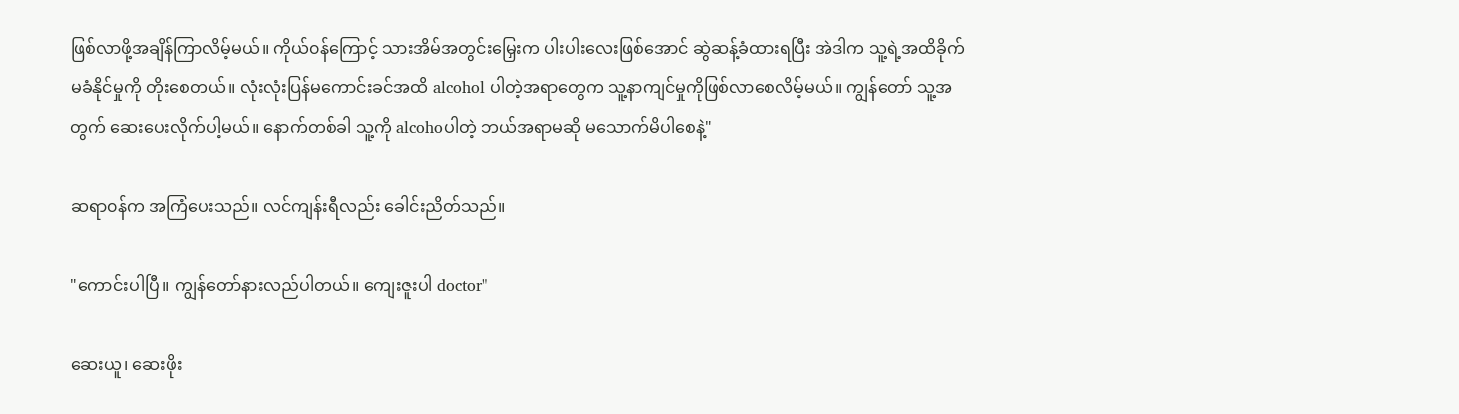ဖြစ်လာဖို့အချိန်ကြာလိမ့်မယ်။ ကိုယ်၀န်ကြောင့် သားအိမ်အတွင်းမြှေးက ပါးပါးလေးဖြစ်အောင် ဆွဲဆန့်ခံထားရပြီး အဲဒါက သူ့ရဲ့အထိခိုက်မခံနိုင်မှုကို တိုးစေတယ်။ လုံးလုံးပြန်မကောင်းခင်အထိ alcohol ပါတဲ့အရာတွေက သူ့နာကျင်မှုကိုဖြစ်လာစေလိမ့်မယ်။ ကျွန်တော် သူ့အတွက် ဆေးပေးလိုက်ပါ့မယ်။ နောက်တစ်ခါ သူ့ကို alcohoပါတဲ့ ဘယ်အရာမဆို မသောက်မိပါစေနဲ့"

ဆရာ၀န်က အကြံပေးသည်။ လင်ကျန်းရီလည်း ခေါင်းညိတ်သည်။

"ကောင်းပါပြီ။ ကျွန်တော်နားလည်ပါတယ်။ ကျေးဇူးပါ doctor"

ဆေးယူ၊ ဆေးဖိုး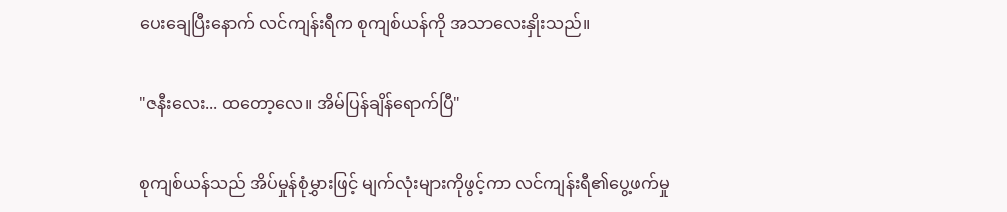ပေးချေပြီးနောက် လင်ကျန်းရီက စုကျစ်ယန်ကို အသာလေးနှိုးသည်။

"ဇနီးလေး... ထတော့လေ။ အိမ်ပြန်ချိန်ရောက်ပြီ"

စုကျစ်ယန်သည် အိပ်မှုန်စုံမွှားဖြင့် မျက်လုံးများကိုဖွင့်ကာ လင်ကျန်းရီ၏ပွေ့ဖက်မှု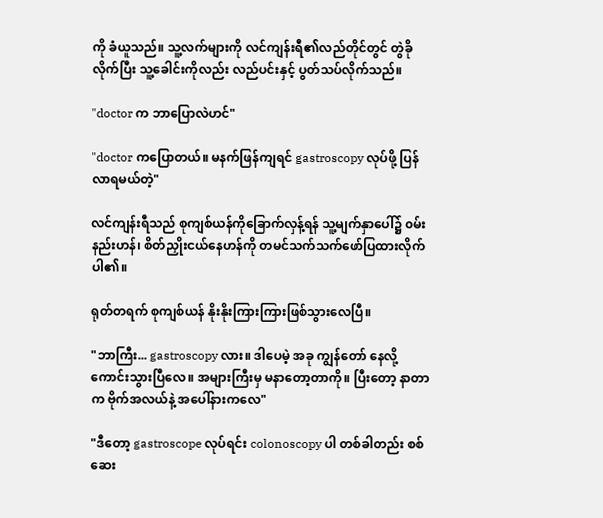ကို ခံယူသည်။ သူ့လက်များကို လင်ကျန်းရီ၏လည်တိုင်တွင် တွဲခိုလိုက်ပြီး သူ့ခေါင်းကိုလည်း လည်ပင်းနှင့် ပွတ်သပ်လိုက်သည်။

"doctor က ဘာပြောလဲဟင်"

"doctor ကပြောတယ်။ မနက်ဖြန်ကျရင် gastroscopy လုပ်ဖို့ ပြန်လာရမယ်တဲ့"

လင်ကျန်းရီသည် စုကျစ်ယန်ကိုခြောက်လှန့်ရန် သူ့မျက်နှာပေါ်၌ ၀မ်းနည်းဟန်၊ စိတ်ညှိုးငယ်နေဟန်ကို တမင်သက်သက်ဖော်ပြထားလိုက်ပါ၏။

ရုတ်တရက် စုကျစ်ယန် နိုးနိုးကြားကြားဖြစ်သွားလေပြီ။

"ဘာကြီး... gastroscopy လား။ ဒါပေမဲ့ အခု ကျွန်တော် နေလို့ကောင်းသွားပြီလေ။ အများကြီးမှ မနာတော့တာကို။ ပြီးတော့ နာတာက ဗိုက်အလယ်နဲ့ အပေါ်နားကလေ"

"ဒီတော့ gastroscope လုပ်ရင်း colonoscopy ပါ တစ်ခါတည်း စစ်ဆေး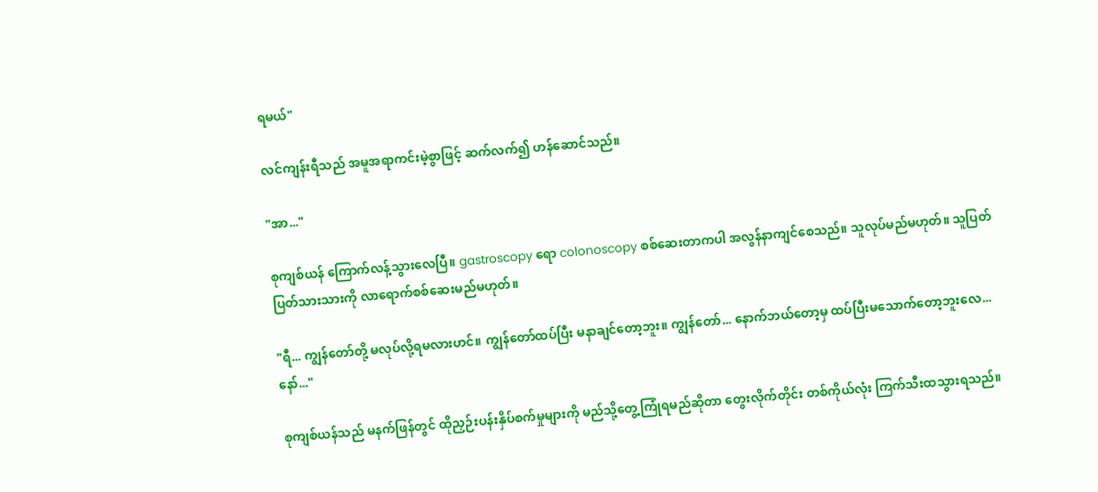ရမယ်"

လင်ကျန်းရီသည် အမူအရာကင်းမဲ့စွာဖြင့် ဆက်လက်၍ ဟန်ဆောင်သည်။

"အာ..."

စုကျစ်ယန် ကြောက်လန့်သွားလေပြီ။ gastroscopy ရော colonoscopy စစ်ဆေးတာကပါ အလွန်နာကျင်စေသည်။ သူလုပ်မည်မဟုတ်။ သူပြတ်ပြတ်သားသားကို လာရောက်စစ်ဆေးမည်မဟုတ်။

"ရီ... ကျွန်တော်တို့ မလုပ်လို့ရမလားဟင်။ ကျွန်တော်ထပ်ပြီး မနာချင်တော့ဘူး။ ကျွန်တော်... နောက်ဘယ်တော့မှ ထပ်ပြီးမသောက်တော့ဘူးလေ... နော်..."

စုကျစ်ယန်သည် မနက်ဖြန်တွင် ထိုညှဉ်းပန်းနှိပ်စက်မှုများကို မည်သို့တွေ့ကြုံရမည်ဆိုတာ တွေးလိုက်တိုင်း တစ်ကိုယ်လုံး ကြက်သီးထသွားရသည်။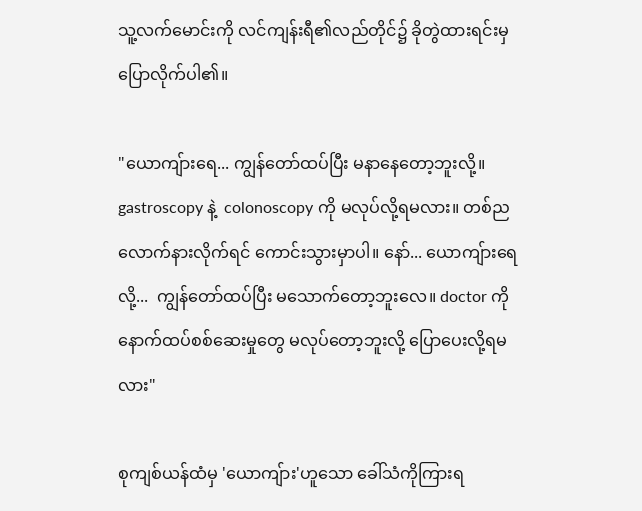သူ့လက်မောင်းကို လင်ကျန်းရီ၏လည်တိုင်၌ ခိုတွဲထားရင်းမှ ပြောလိုက်ပါ၏။

"ယောကျ်ားရေ... ကျွန်တော်ထပ်ပြီး မနာနေတော့ဘူးလို့။ gastroscopy နဲ့  colonoscopy ကို မလုပ်လို့ရမလား။ တစ်ညလောက်နားလိုက်ရင် ကောင်းသွားမှာပါ။ နော်... ယောကျ်ားရေလို့...  ကျွန်တော်ထပ်ပြီး မသောက်တော့ဘူးလေ။ doctor ကို နောက်ထပ်စစ်ဆေးမှုတွေ မလုပ်တော့ဘူးလို့ ပြောပေးလို့ရမလား"

စုကျစ်ယန်ထံမှ 'ယောကျ်ား'ဟူသော ခေါ်သံကိုကြားရ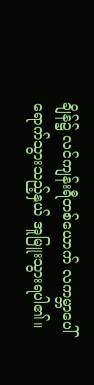ချိန်၌ လင်ကျန်းရီတစ်ယောက် လကမ္ဘာပေါ်ရောက်သွားသည့်နှယ် အူမြူးသွားရပါ၏။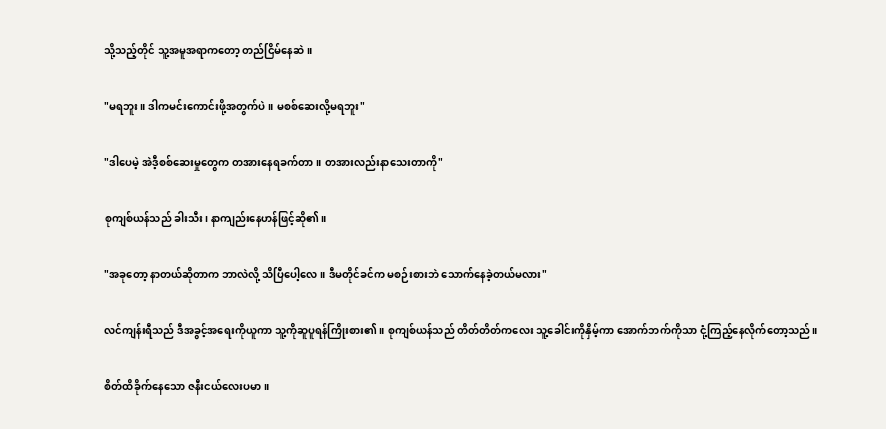သို့သည့်တိုင် သူ့အမူအရာကတော့ တည်ငြိမ်နေဆဲ။

"မရဘူး။ ဒါကမင်းကောင်းဖို့အတွက်ပဲ။ မစစ်ဆေးလို့မရဘူး"

"ဒါပေမဲ့ အဲဒီ့စစ်ဆေးမှုတွေက တအားနေရခက်တာ။ တအားလည်းနာသေးတာကို"

စုကျစ်ယန်သည် ခါးသီး၊ နာကျည်းနေဟန်ဖြင့်ဆို၏။

"အခုတော့ နာတယ်ဆိုတာက ဘာလဲလို့ သိပြီပေါ့လေ။ ဒီမတိုင်ခင်က မစဉ်းစားဘဲ သောက်နေခဲ့တယ်မလား"

လင်ကျန်းရီသည် ဒီအခွင့်အရေးကိုယူကာ သူ့ကိုဆူပူရန်ကြိုးစား၏။ စုကျစ်ယန်သည် တိတ်တိတ်ကလေး သူ့ခေါင်းကိုနှိမ့်ကာ အောက်ဘက်ကိုသာ ငုံ့ကြည့်နေလိုက်တော့သည်။

စိတ်ထိခိုက်နေသော ဇနီးငယ်လေးပမာ။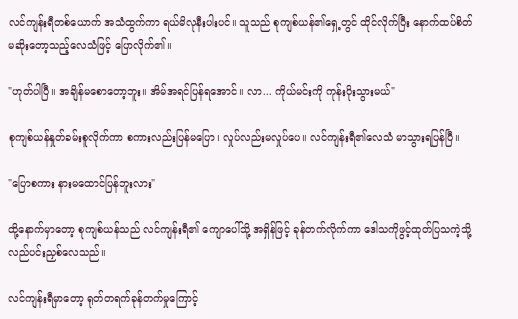လင်ကျန်းရီတစ်ယောက် အသံထွက်ကာ ရယ်မိလုနီးပါးပင်။ သူသည် စုကျစ်ယန်၏ရှေ့တွင် ထိုင်လိုက်ပြီး နောက်ထပ်စိတ်မဆိုးတော့သည့်လေသံဖြင့် ပြောလိုက်၏။

"ဟုတ်ပါပြီ။ အချိန်မစောတော့ဘူး။ အိမ်အရင်ပြန်ရအောင်။ လာ... ကိုယ်မင်းကို ကုန်းပိုးသွားမယ်"

စုကျစ်ယန်နှုတ်ခမ်းစူလိုက်ကာ စကားလည်းပြန်မပြော၊ လှုပ်လည်းမလှုပ်ပေ။ လင်ကျန်းရီ၏လေသံ မာသွားရပြန်ပြီ။

"ပြောစကား နားမထောင်ပြန်ဘူးလား"

ထို့နောက်မှာတော့ စုကျစ်ယန်သည် လင်ကျန်းရီ၏ ကျောပေါ်သို့ အရှိန်ဖြင့် ခုန်တက်လိုက်ကာ ဒေါသကိုဖွင့်ထုတ်ပြသကဲ့သို့ လည်ပင်းညှစ်လေသည်။

လင်ကျန်းရီမှာတော့ ရုတ်တရက်ခုန်တက်မှုကြောင့်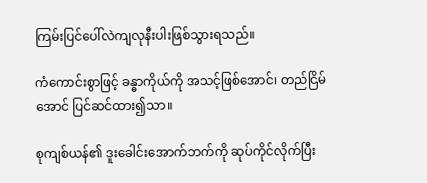ကြမ်းပြင်ပေါ်လဲကျလုနီးပါးဖြစ်သွားရသည်။

ကံကောင်းစွာဖြင့် ခန္ဓာကိုယ်ကို အသင့်ဖြစ်အောင်၊ တည်ငြိမ်အောင် ပြင်ဆင်ထား၍သာ။

စုကျစ်ယန်၏ ဒူးခေါင်းအောက်ဘက်ကို ဆုပ်ကိုင်လိုက်ပြီး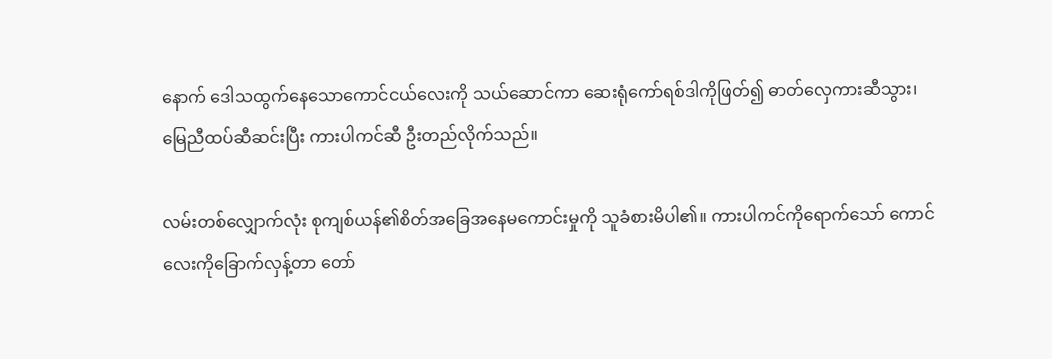နောက် ဒေါသထွက်နေသောကောင်ငယ်လေးကို သယ်ဆောင်ကာ ဆေးရုံကော်ရစ်ဒါကိုဖြတ်၍ ဓာတ်လှေကားဆီသွား၊ မြေညီထပ်ဆီဆင်းပြီး ကားပါကင်ဆီ ဦးတည်လိုက်သည်။

လမ်းတစ်လျှောက်လုံး စုကျစ်ယန်၏စိတ်အခြေအနေမကောင်းမှုကို သူခံစားမိပါ၏။ ကားပါကင်ကိုရောက်သော် ကောင်လေးကိုခြောက်လှန့်တာ တော်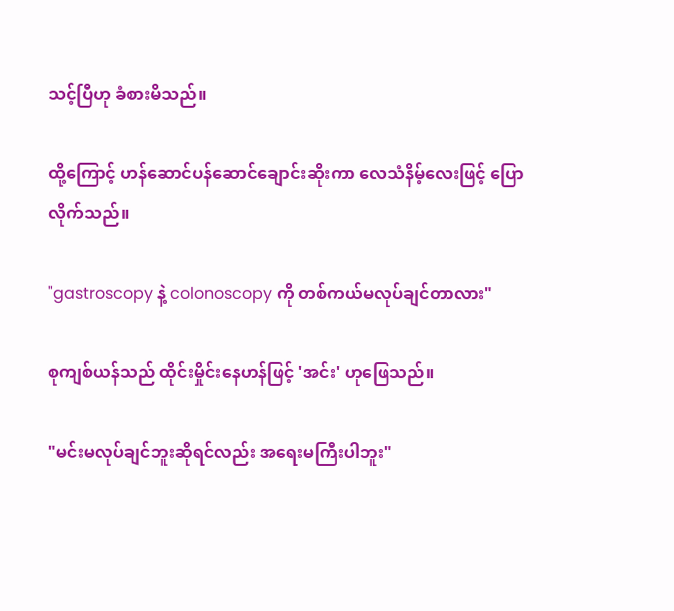သင့်ပြီဟု ခံစားမိသည်။

ထို့ကြောင့် ဟန်ဆောင်ပန်ဆောင်ချောင်းဆိုးကာ လေသံနိမ့်လေးဖြင့် ပြောလိုက်သည်။

"gastroscopy နဲ့ colonoscopy ကို တစ်ကယ်မလုပ်ချင်တာလား"

စုကျစ်ယန်သည် ထိုင်းမှိုင်းနေဟန်ဖြင့် 'အင်း' ဟုဖြေသည်။

"မင်းမလုပ်ချင်ဘူးဆိုရင်လည်း အရေးမကြီးပါဘူး"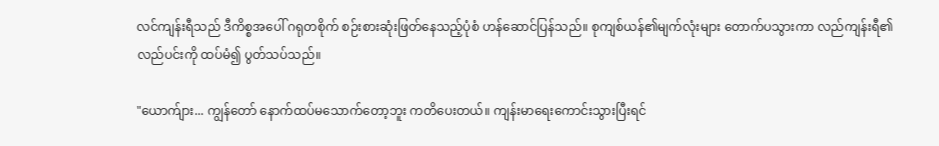လင်ကျန်းရီသည် ဒီကိစ္စအပေါ် ဂရုတစိုက် စဉ်းစားဆုံးဖြတ်နေသည့်ပုံစံ ဟန်ဆောင်ပြန်သည်။ စုကျစ်ယန်၏မျက်လုံးများ တောက်ပသွားကာ လည်ကျန်းရီ၏လည်ပင်းကို ထပ်မံ၍ ပွတ်သပ်သည်။

"ယောက်ျား... ကျွန်တော် နောက်ထပ်မသောက်တော့ဘူး ကတိပေးတယ်။ ကျန်းမာရေးကောင်းသွားပြီးရင်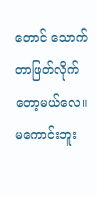တောင် သောက်တာဖြတ်လိုက်တော့မယ်လေ။ မကောင်းဘူး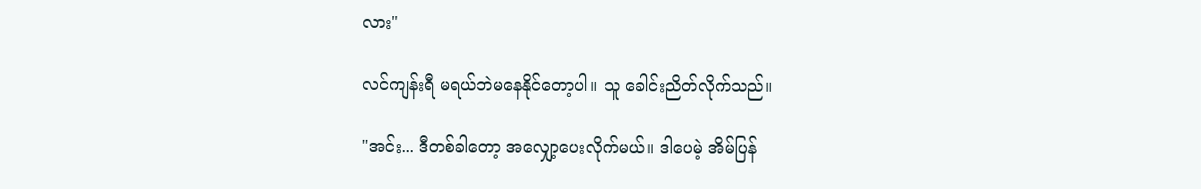လား"

လင်ကျန်းရီ မရယ်ဘဲမနေနိုင်တော့ပါ။ သူ ခေါင်းညိတ်လိုက်သည်။

"အင်း... ဒီတစ်ခါတော့ အလျှော့ပေးလိုက်မယ်။ ဒါပေမဲ့ အိမ်ပြန်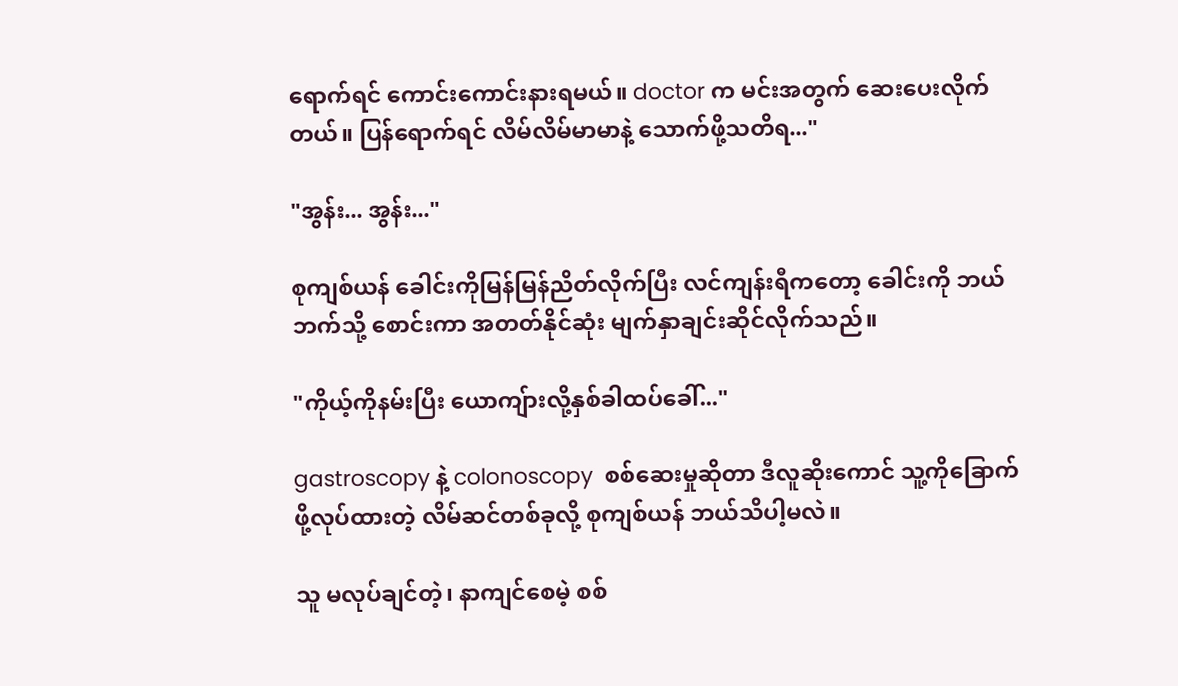ရောက်ရင် ကောင်းကောင်းနားရမယ်။ doctor က မင်းအတွက် ဆေးပေးလိုက်တယ်။ ပြန်ရောက်ရင် လိမ်လိမ်မာမာနဲ့ သောက်ဖို့သတိရ..."

"အွန်း... အွန်း..."

စုကျစ်ယန် ခေါင်းကိုမြန်မြန်ညိတ်လိုက်ပြီး လင်ကျန်းရီကတော့ ခေါင်းကို ဘယ်ဘက်သို့ စောင်းကာ အတတ်နိုင်ဆုံး မျက်နှာချင်းဆိုင်လိုက်သည်။

"ကိုယ့်ကိုနမ်းပြီး ယောကျ်ားလို့နှစ်ခါထပ်ခေါ်..."

gastroscopy နဲ့ colonoscopy  စစ်ဆေးမှုဆိုတာ ဒီလူဆိုးကောင် သူ့ကိုခြောက်ဖို့လုပ်ထားတဲ့ လိမ်ဆင်တစ်ခုလို့ စုကျစ်ယန် ဘယ်သိပါ့မလဲ။

သူ မလုပ်ချင်တဲ့၊ နာကျင်စေမဲ့ စစ်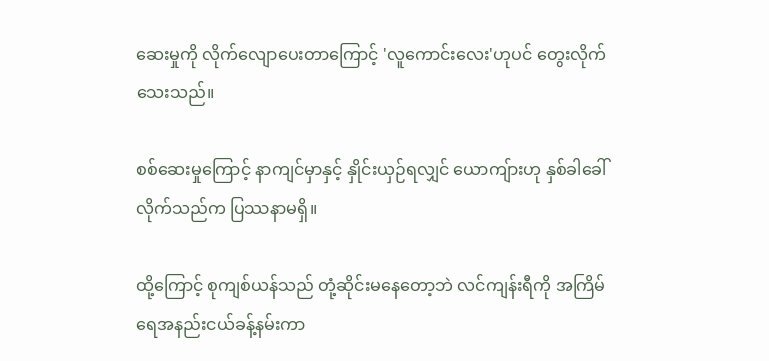ဆေးမှုကို လိုက်လျောပေးတာကြောင့် 'လူကောင်းလေး'ဟုပင် တွေးလိုက်သေးသည်။

စစ်ဆေးမှုကြောင့် နာကျင်မှာနှင့် နှိုင်းယှဉ်ရလျှင် ယောကျ်ားဟု နှစ်ခါခေါ်လိုက်သည်က ပြဿနာမရှိ။

ထို့ကြောင့် စုကျစ်ယန်သည် တုံ့ဆိုင်းမနေတော့ဘဲ လင်ကျန်းရီကို အကြိမ်ရေအနည်းငယ်ခန့်နမ်းကာ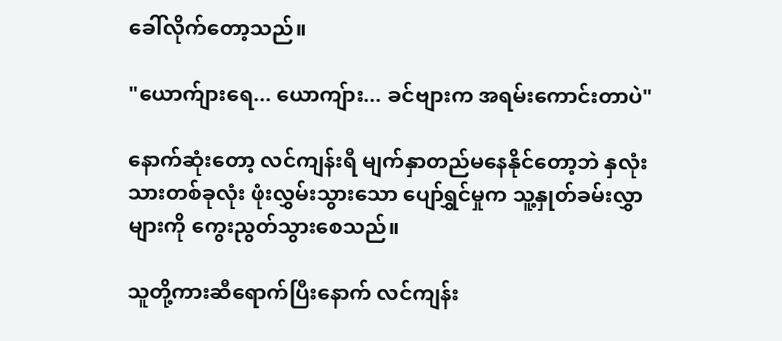ခေါ်လိုက်တော့သည်။

"ယောက်ျားရေ... ယောကျ်ား... ခင်ဗျားက အရမ်းကောင်းတာပဲ"

နောက်ဆုံးတော့ လင်ကျန်းရီ မျက်နှာတည်မနေနိုင်တော့ဘဲ နှလုံးသားတစ်ခုလုံး ဖုံးလွှမ်းသွားသော ပျော်ရွှင်မှုက သူ့နှုတ်ခမ်းလွှာများကို ကွေးညွတ်သွားစေသည်။

သူတို့ကားဆီရောက်ပြီးနောက် လင်ကျန်း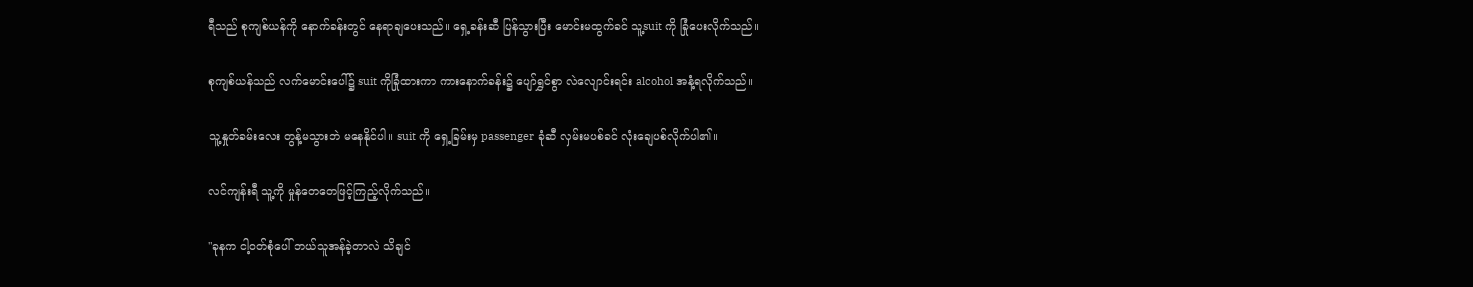ရီသည် စုကျစ်ယန်ကို နောက်ခန်းတွင် နေရာချပေးသည်။ ရှေ့ခန်းဆီ ပြန်သွားပြီး မောင်းမထွက်ခင် သူ့suit ကို ခြုံပေးလိုက်သည်။

စုကျစ်ယန်သည် လက်မောင်းပေါ်၌ suit ကိုခြုံထားကာ ကားနောက်ခန်း၌ ပျော်ရွှင်စွာ လဲလျောင်းရင်း alcohol အနံ့ရလိုက်သည်။

သူ့နှုတ်ခမ်းလေး တွန့်မသွားဘဲ မနေနိုင်ပါ။ suit ကို ရှေ့ခြမ်းမှ passenger ခုံဆီ လှမ်းမပစ်ခင် လုံးချေပစ်လိုက်ပါ၏။

လင်ကျန်းရီ သူ့ကို မှုန်တေတေဖြင့်ကြည့်လိုက်သည်။

"ခုနက ငါ့ဝတ်စုံပေါ် ဘယ်သူအန်ခဲ့တာလဲ သိချင်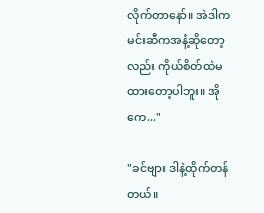လိုက်တာနော်။ အဲဒါက မင်းဆီကအနံ့ဆိုတော့လည်း ကိုယ်စိတ်ထဲမထားတော့ပါဘူး။ အိုကေ..."

"ခင်ဗျား ဒါနဲ့ထိုက်တန်တယ်။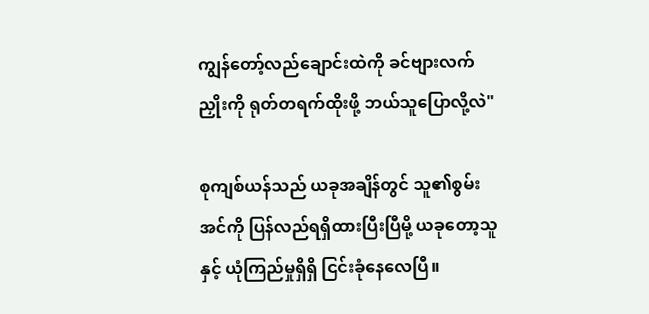ကျွန်တော့်လည်ချောင်းထဲကို ခင်ဗျားလက်ညှိုးကို ရုတ်တရက်ထိုးဖို့ ဘယ်သူပြောလို့လဲ"

စုကျစ်ယန်သည် ယခုအချိန်တွင် သူ၏စွမ်းအင်ကို ပြန်လည်ရရှိထားပြီးပြီမို့ ယခုတော့သူနှင့် ယုံကြည်မှုရှိရှိ ငြင်းခုံနေလေပြီ။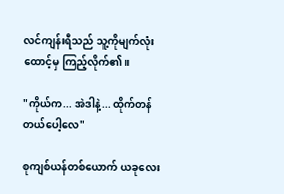လင်ကျန်းရီသည် သူ့ကိုမျက်လုံးထောင့်မှ ကြည့်လိုက်၏။

"ကိုယ်က... အဲဒါနဲ့... ထိုက်တန်တယ်ပေါ့လေ"

စုကျစ်ယန်တစ်ယောက် ယခုလေး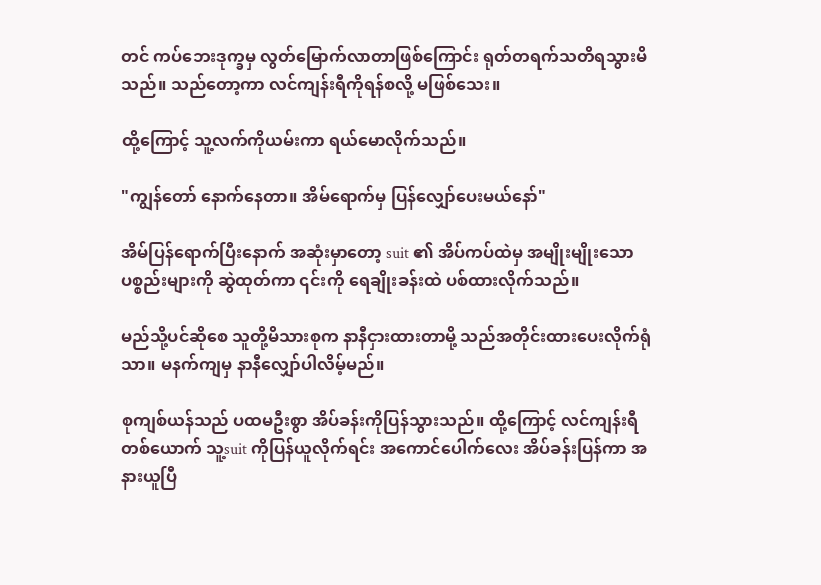တင် ကပ်ဘေးဒုက္ခမှ လွတ်မြောက်လာတာဖြစ်ကြောင်း ရုတ်တရက်သတိရသွားမိသည်။ သည်တော့ကာ လင်ကျန်းရီကိုရန်စလို့ မဖြစ်သေး။

ထို့ကြောင့် သူ့လက်ကိုယမ်းကာ ရယ်မောလိုက်သည်။

"ကျွန်တော် နောက်နေတာ။ အိမ်ရောက်မှ ပြန်လျှော်ပေးမယ်နော်"

အိမ်ပြန်ရောက်ပြီးနောက် အဆုံးမှာတော့ suit ၏ အိပ်ကပ်ထဲမှ အမျိုးမျိုးသောပစ္စည်းများကို ဆွဲထုတ်ကာ ၎င်းကို ရေချိုးခန်းထဲ ပစ်ထားလိုက်သည်။

မည်သို့ပင်ဆိုစေ သူတို့မိသားစုက နာနီငှားထားတာမို့ သည်အတိုင်းထားပေးလိုက်ရုံသာ။ မနက်ကျမှ နာနီလျှော်ပါလိမ့်မည်။

စုကျစ်ယန်သည် ပထမဦးစွာ အိပ်ခန်းကိုပြန်သွားသည်။ ထို့ကြောင့် လင်ကျန်းရီတစ်ယောက် သူ့suit ကိုပြန်ယူလိုက်ရင်း အကောင်ပေါက်လေး အိပ်ခန်းပြန်ကာ အနားယူပြီ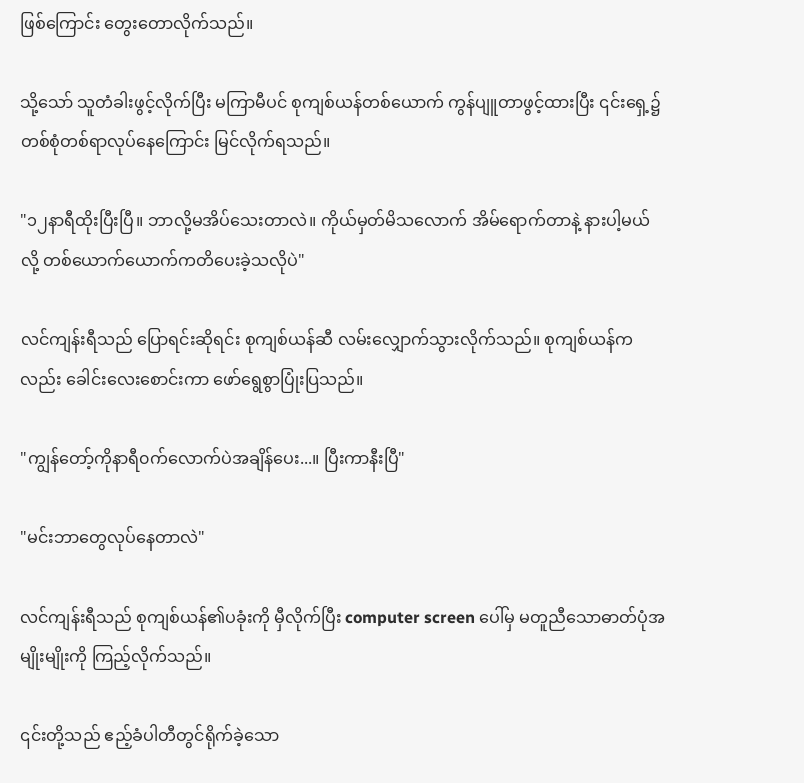ဖြစ်ကြောင်း တွေးတောလိုက်သည်။

သို့သော် သူတံခါးဖွင့်လိုက်ပြီး မကြာမီပင် စုကျစ်ယန်တစ်ယောက် ကွန်ပျူတာဖွင့်ထားပြီး ၎င်းရှေ့၌ တစ်စုံတစ်ရာလုပ်နေကြောင်း မြင်လိုက်ရသည်။

"၁၂နာရီထိုးပြီးပြီ။ ဘာလို့မအိပ်သေးတာလဲ။ ကိုယ်မှတ်မိသလောက် အိမ်ရောက်တာနဲ့ နားပါ့မယ်လို့ တစ်ယောက်ယောက်ကတိပေးခဲ့သလိုပဲ"

လင်ကျန်းရီသည် ပြောရင်းဆိုရင်း စုကျစ်ယန်ဆီ လမ်းလျှောက်သွားလိုက်သည်။ စုကျစ်ယန်ကလည်း ခေါင်းလေးစောင်းကာ ဖော်ရွေစွာပြုံးပြသည်။

"ကျွန်တော့်ကိုနာရီ၀က်လောက်ပဲအချိန်ပေး...။ ပြီးကာနီးပြီ"

"မင်းဘာတွေလုပ်နေတာလဲ"

လင်ကျန်းရီသည် စုကျစ်ယန်၏ပခုံးကို မှီလိုက်ပြီး computer screen ပေါ်မှ မတူညီသောဓာတ်ပုံအမျိုးမျိုးကို ကြည့်လိုက်သည်။

၎င်းတို့သည် ဧည့်ခံပါတီတွင်ရိုက်ခဲ့သော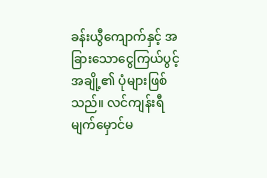ခန်းယွီကျောက်နှင့် အခြားသောငွေကြယ်ပွင့်အချို့၏ ပုံများဖြစ်သည်။ လင်ကျန်းရီ မျက်မှောင်မ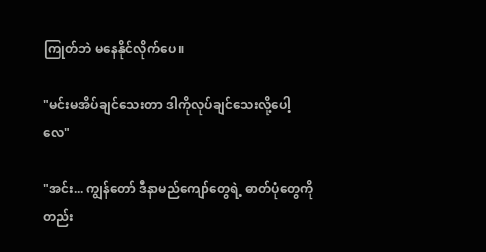ကြုတ်ဘဲ မနေနိုင်လိုက်ပေ။

"မင်းမအိပ်ချင်သေးတာ ဒါကိုလုပ်ချင်သေးလို့ပေါ့လေ"

"အင်း... ကျွန်တော် ဒီနာမည်ကျော်တွေရဲ့ ဓာတ်ပုံတွေကို တည်း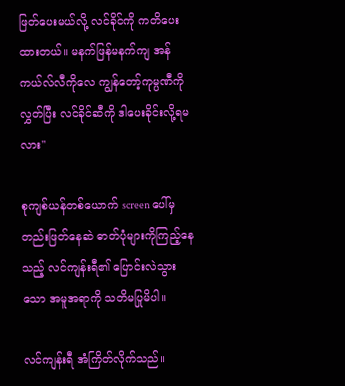ဖြတ်ပေးမယ်လို့ လင်ခိုင်ကို ကတိပေးထားတယ်။ မနက်ဖြန်မနက်ကျ အန်ကယ်လ်လီကိုလေ ကျွန်တော့်ကုမ္ပဏီကိုလွှတ်ပြီး လင်ခိုင်ဆီကို ဒါပေးခိုင်းလို့ရမလား"

စုကျစ်ယန်တစ်ယောက် screen ပေါ်မှ တည်းဖြတ်နေဆဲ ဓာတ်ပုံများကိုကြည့်နေသည့် လင်ကျန်းရီ၏ ပြောင်းလဲသွားသော အမူအရာကို သတိမပြုမိပါ။

လင်ကျန်းရီ အံကြိတ်လိုက်သည်။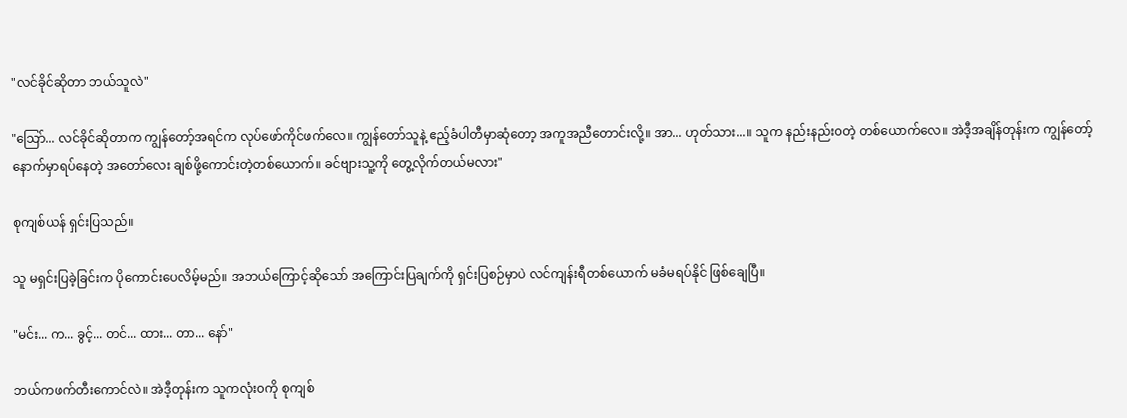"လင်ခိုင်ဆိုတာ ဘယ်သူလဲ"

"သြော်... လင်ခိုင်ဆိုတာက ကျွန်တော့်အရင်က လုပ်ဖော်ကိုင်ဖက်လေ။ ကျွန်တော်သူနဲ့ ဧည့်ခံပါတီမှာဆုံတော့ အကူအညီတောင်းလို့။ အာ... ဟုတ်သား...။ သူက နည်းနည်း၀တဲ့ တစ်ယောက်လေ။ အဲဒီ့အချိန်တုန်းက ကျွန်တော့်နောက်မှာရပ်နေတဲ့ အတော်လေး ချစ်ဖို့ကောင်းတဲ့တစ်ယောက်။ ခင်ဗျားသူ့ကို တွေ့လိုက်တယ်မလား"

စုကျစ်ယန် ရှင်းပြသည်။

သူ မရှင်းပြခဲ့ခြင်းက ပိုကောင်းပေလိမ့်မည်။ အဘယ်ကြောင့်ဆိုသော် အကြောင်းပြချက်ကို ရှင်းပြစဉ်မှာပဲ လင်ကျန်းရီတစ်ယောက် မခံမရပ်နိုင် ဖြစ်ချေပြီ။

"မင်း... က... ခွင့်... တင်... ထား... တာ... နော်"

ဘယ်ကဖက်တီးကောင်လဲ။ အဲဒီ့တုန်းက သူကလုံး၀ကို စုကျစ်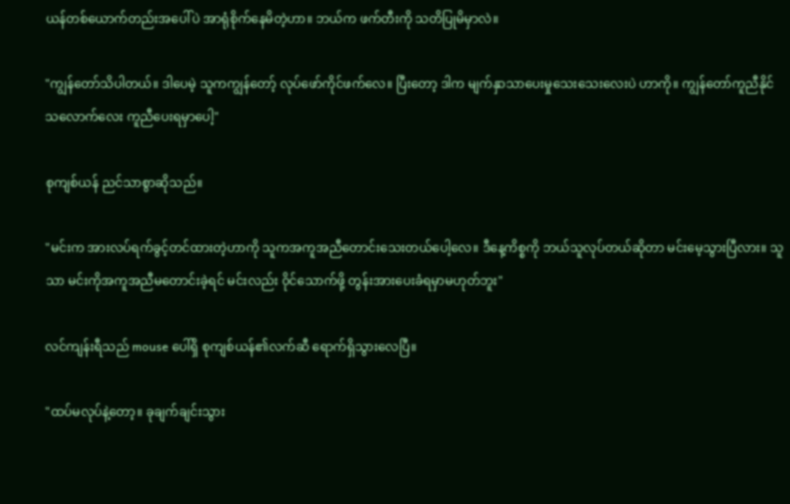ယန်တစ်ယောက်တည်းအပေါ်ပဲ အာရုံစိုက်နေမိတဲ့ဟာ။ ဘယ်က ဖက်တီးကို သတိပြုမိမှာလဲ။

"ကျွန်တော်သိပါတယ်။ ဒါပေမဲ့ သူကကျွန်တော့် လုပ်ဖော်ကိုင်ဖက်လေ။ ပြီးတော့ ဒါက မျက်နှာသာပေးမှုသေးသေးလေးပဲ ဟာကို။ ကျွန်တော်ကူညီနိုင်သလောက်လေး ကူညီပေးရမှာပေါ့"

စုကျစ်ယန် ညင်သာစွာဆိုသည်။

"မင်းက အားလပ်ရက်ခွင့်တင်ထားတဲ့ဟာကို သူကအကူအညီတောင်းသေးတယ်ပေါ့လေ။ ဒီနေ့ကိစ္စကို ဘယ်သူလုပ်တယ်ဆိုတာ မင်းမေ့သွားပြီလား။ သူသာ မင်းကိုအကူအညီမတောင်းခဲ့ရင် မင်းလည်း ၀ိုင်သောက်ဖို့ တွန်းအားပေးခံရမှာမဟုတ်ဘူး"

လင်ကျန်းရီသည် mouse ပေါ်ရှိ စုကျစ်ယန်၏လက်ဆီ ရောက်ရှိသွားလေပြီ။

"ထပ်မလုပ်နဲ့တော့။ ခုချက်ချင်းသွား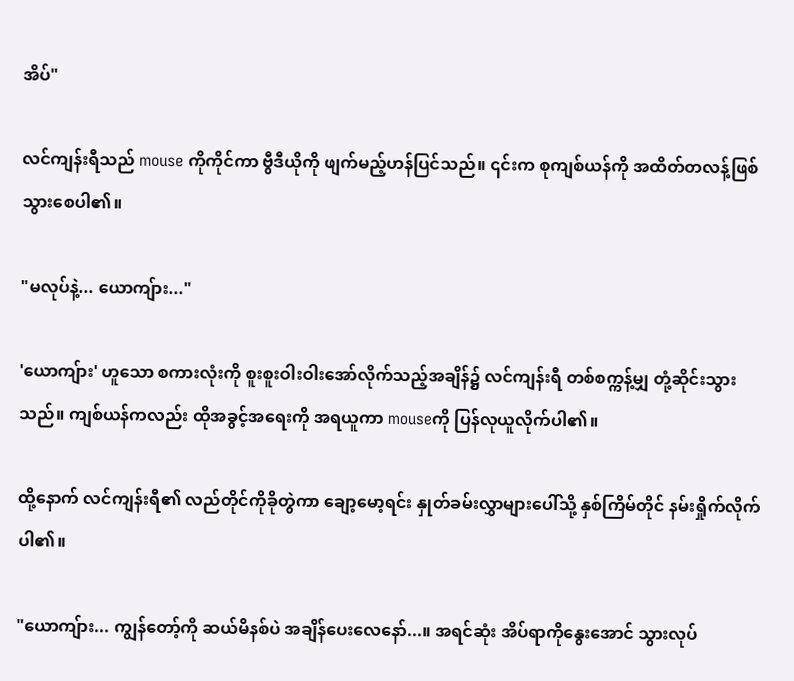အိပ်"

လင်ကျန်းရီသည် mouse ကိုကိုင်ကာ ဗွီဒီယိုကို ဖျက်မည့်ဟန်ပြင်သည်။ ၎င်းက စုကျစ်ယန်ကို အထိတ်တလန့်ဖြစ်သွားစေပါ၏။

"မလုပ်နဲ့... ယောကျ်ား..."

'ယောကျ်ား' ဟူသော စကားလုံးကို စူးစူးဝါးဝါးအော်လိုက်သည့်အချိန်၌ လင်ကျန်းရီ တစ်စက္ကန့်မျှ တုံ့ဆိုင်းသွားသည်။ ကျစ်ယန်ကလည်း ထိုအခွင့်အရေးကို အရယူကာ mouseကို ပြန်လုယူလိုက်ပါ၏။

ထို့နောက် လင်ကျန်းရီ၏ လည်တိုင်ကိုခိုတွဲကာ ချော့မော့ရင်း နှုတ်ခမ်းလွှာများပေါ်သို့ နှစ်ကြိမ်တိုင် နမ်းရှိုက်လိုက်ပါ၏။

"ယောကျ်ား... ကျွန်တော့်ကို ဆယ်မိနစ်ပဲ အချိန်ပေးလေနော်...။ အရင်ဆုံး အိပ်ရာကိုနွေးအောင် သွားလုပ်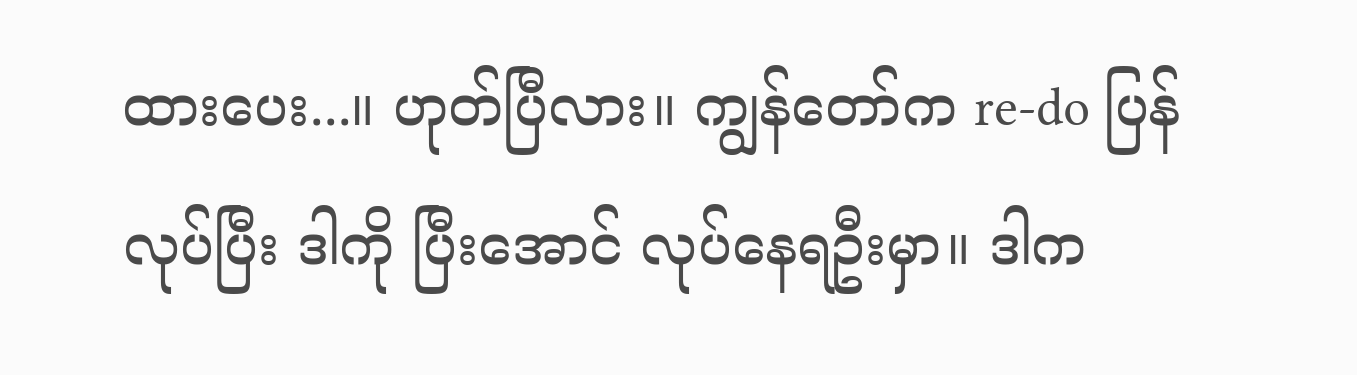ထားပေး...။ ဟုတ်ပြီလား။ ကျွန်တော်က re-do ပြန်လုပ်ပြီး ဒါကို ပြီးအောင် လုပ်နေရဦးမှာ။ ဒါက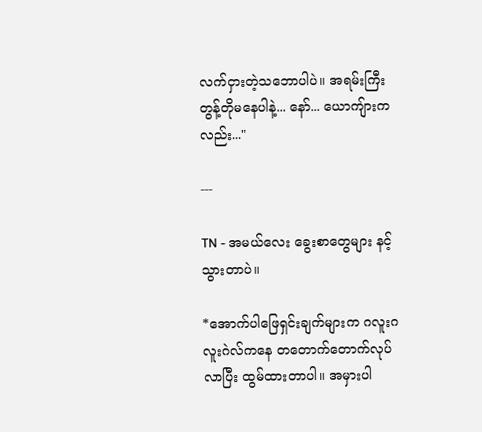လက်ငှားတဲ့သဘောပါပဲ။ အရမ်းကြီးတွန့်တိုမနေပါနဲ့... နော်... ယောကျ်ားကလည်း..."

---

TN - အမယ်လေး ခွေးစာတွေများ နင့်သွားတာပဲ။

*အောက်ပါဖြေရှင်းချက်များက ဂလူးဂလူးဂဲလ်ကနေ တတောက်တောက်လုပ်လာပြီး ထွမ်ထားတာပါ။ အမှားပါ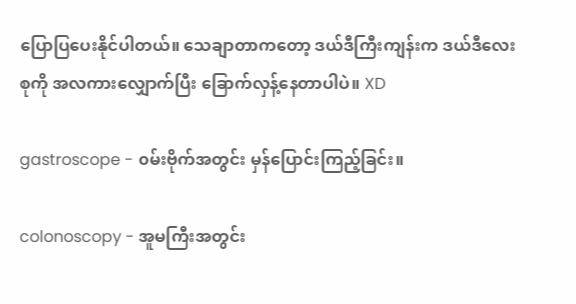ပြောပြပေးနိုင်ပါတယ်။ သေချာတာကတော့ ဒယ်ဒီကြီးကျန်းက ဒယ်ဒီလေးစုကို အလကားလျှောက်ပြီး ခြောက်လှန့်နေတာပါပဲ။ XD

gastroscope - ၀မ်းဗိုက်အတွင်း မှန်ပြောင်းကြည့်ခြင်း။

colonoscopy - အူမကြီးအတွင်း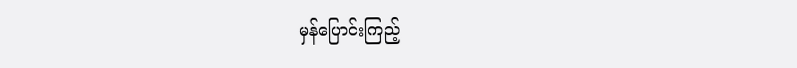မှန်ပြောင်းကြည့်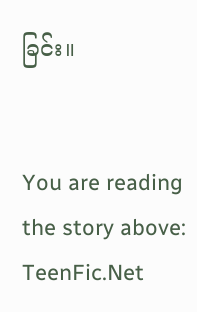ခြင်း။


You are reading the story above: TeenFic.Net